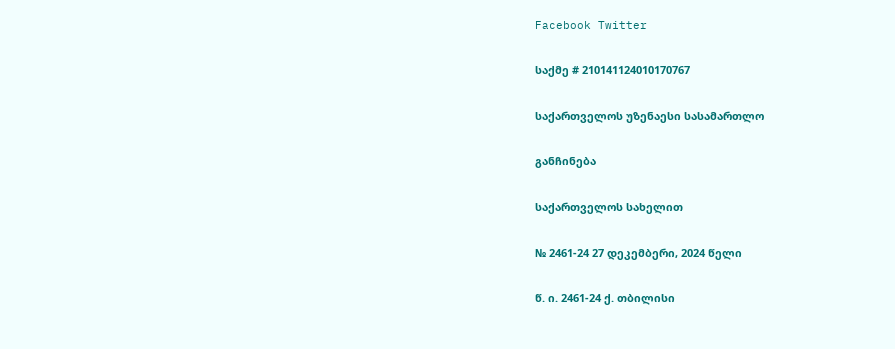Facebook Twitter

საქმე # 210141124010170767

საქართველოს უზენაესი სასამართლო

განჩინება

საქართველოს სახელით

№ 2461-24 27 დეკემბერი, 2024 წელი

წ. ი. 2461-24 ქ. თბილისი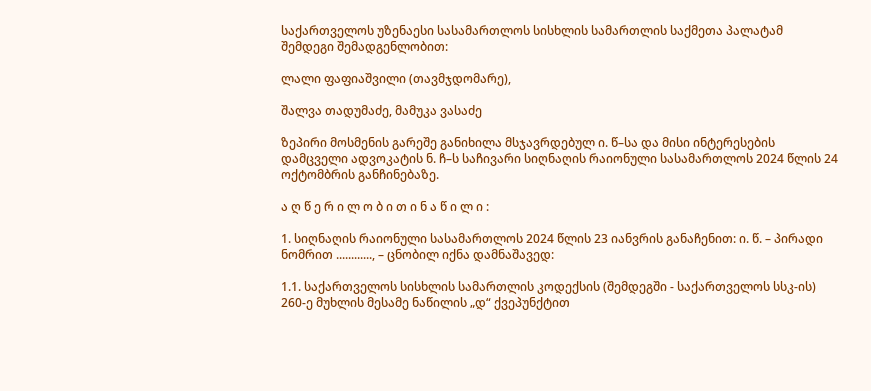საქართველოს უზენაესი სასამართლოს სისხლის სამართლის საქმეთა პალატამ შემდეგი შემადგენლობით:

ლალი ფაფიაშვილი (თავმჯდომარე),

შალვა თადუმაძე, მამუკა ვასაძე

ზეპირი მოსმენის გარეშე განიხილა მსჯავრდებულ ი. წ–სა და მისი ინტერესების დამცველი ადვოკატის ნ. ჩ–ს საჩივარი სიღნაღის რაიონული სასამართლოს 2024 წლის 24 ოქტომბრის განჩინებაზე.

ა ღ წ ე რ ი ლ ო ბ ი თ ი ნ ა წ ი ლ ი :

1. სიღნაღის რაიონული სასამართლოს 2024 წლის 23 იანვრის განაჩენით: ი. წ. – პირადი ნომრით ............, – ცნობილ იქნა დამნაშავედ:

1.1. საქართველოს სისხლის სამართლის კოდექსის (შემდეგში - საქართველოს სსკ-ის) 260-ე მუხლის მესამე ნაწილის „დ“ ქვეპუნქტით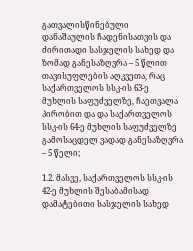გათვალისწინებული დანაშაულის ჩადენისათვის და ძირითადი სასჯელის სახედ და ზომად განესაზღვრა – 5 წლით თავისუფლების აღკვეთა, რაც საქართველოს სსკ-ის 63-ე მუხლის საფუძველზე, ჩაეთვალა პირობით და და საქართველოს სსკ-ის 64-ე მუხლის საფუძველზე გამოსაცდელ ვადად განესაზღვრა – 5 წელი;

1.2. მასვე, საქართველოს სსკ-ის 42-ე მუხლის შესაბამისად დამატებითი სასჯელის სახედ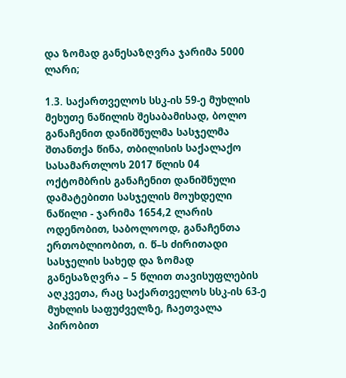და ზომად განესაზღვრა ჯარიმა 5000 ლარი;

1.3. საქართველოს სსკ-ის 59-ე მუხლის მეხუთე ნაწილის შესაბამისად, ბოლო განაჩენით დანიშნულმა სასჯელმა შთანთქა წინა, თბილისის საქალაქო სასამართლოს 2017 წლის 04 ოქტომბრის განაჩენით დანიშნული დამატებითი სასჯელის მოუხდელი ნაწილი - ჯარიმა 1654,2 ლარის ოდენობით, საბოლოოდ, განაჩენთა ერთობლიობით, ი. წ–ს ძირითადი სასჯელის სახედ და ზომად განესაზღვრა – 5 წლით თავისუფლების აღკვეთა, რაც საქართველოს სსკ-ის 63-ე მუხლის საფუძველზე, ჩაეთვალა პირობით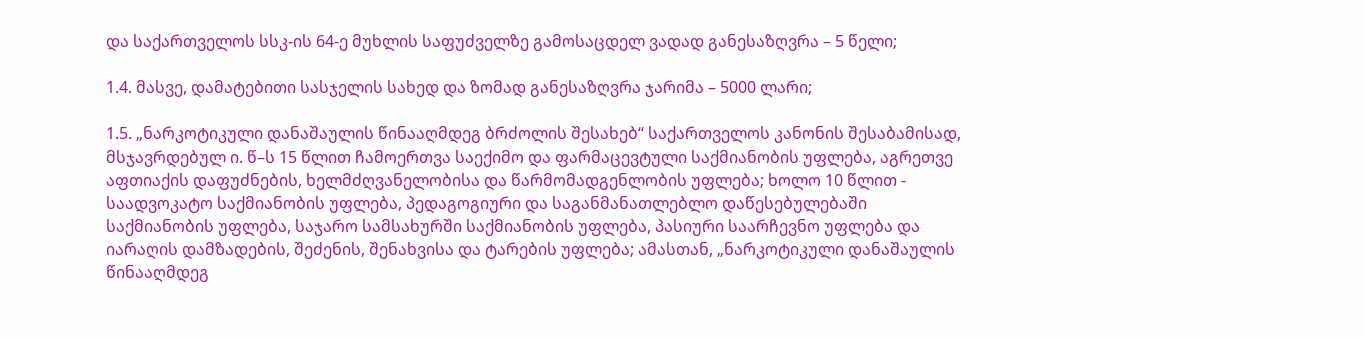და საქართველოს სსკ-ის 64-ე მუხლის საფუძველზე გამოსაცდელ ვადად განესაზღვრა – 5 წელი;

1.4. მასვე, დამატებითი სასჯელის სახედ და ზომად განესაზღვრა ჯარიმა – 5000 ლარი;

1.5. „ნარკოტიკული დანაშაულის წინააღმდეგ ბრძოლის შესახებ“ საქართველოს კანონის შესაბამისად, მსჯავრდებულ ი. წ–ს 15 წლით ჩამოერთვა საექიმო და ფარმაცევტული საქმიანობის უფლება, აგრეთვე აფთიაქის დაფუძნების, ხელმძღვანელობისა და წარმომადგენლობის უფლება; ხოლო 10 წლით - საადვოკატო საქმიანობის უფლება, პედაგოგიური და საგანმანათლებლო დაწესებულებაში საქმიანობის უფლება, საჯარო სამსახურში საქმიანობის უფლება, პასიური საარჩევნო უფლება და იარაღის დამზადების, შეძენის, შენახვისა და ტარების უფლება; ამასთან, „ნარკოტიკული დანაშაულის წინააღმდეგ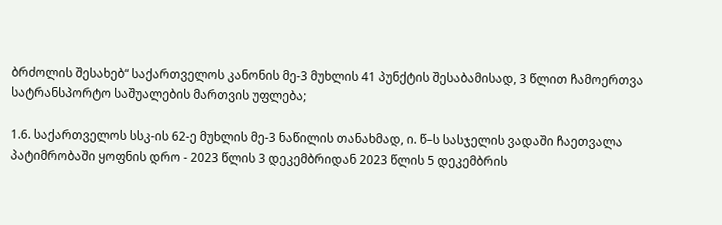ბრძოლის შესახებ“ საქართველოს კანონის მე-3 მუხლის 41 პუნქტის შესაბამისად, 3 წლით ჩამოერთვა სატრანსპორტო საშუალების მართვის უფლება;

1.6. საქართველოს სსკ-ის 62-ე მუხლის მე-3 ნაწილის თანახმად, ი. წ–ს სასჯელის ვადაში ჩაეთვალა პატიმრობაში ყოფნის დრო - 2023 წლის 3 დეკემბრიდან 2023 წლის 5 დეკემბრის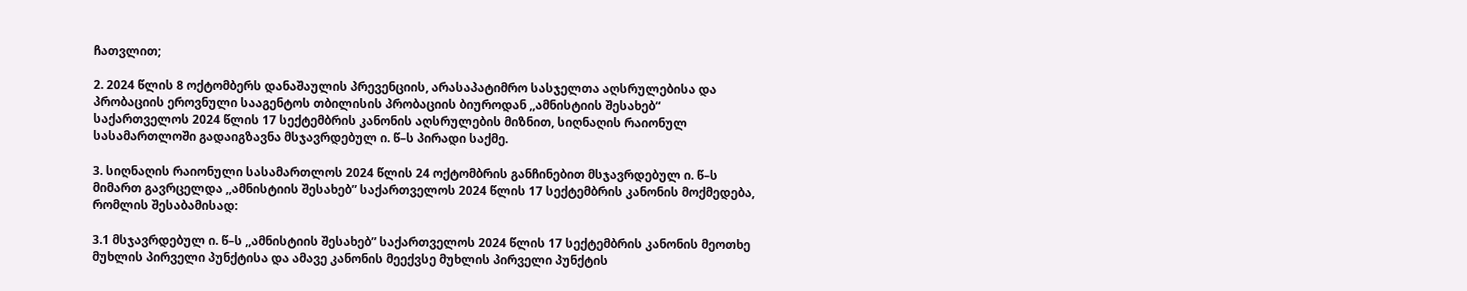ჩათვლით;

2. 2024 წლის 8 ოქტომბერს დანაშაულის პრევენციის, არასაპატიმრო სასჯელთა აღსრულებისა და პრობაციის ეროვნული სააგენტოს თბილისის პრობაციის ბიუროდან ,,ამნისტიის შესახებ“ საქართველოს 2024 წლის 17 სექტემბრის კანონის აღსრულების მიზნით, სიღნაღის რაიონულ სასამართლოში გადაიგზავნა მსჯავრდებულ ი. წ–ს პირადი საქმე.

3. სიღნაღის რაიონული სასამართლოს 2024 წლის 24 ოქტომბრის განჩინებით მსჯავრდებულ ი. წ–ს მიმართ გავრცელდა ,,ამნისტიის შესახებ” საქართველოს 2024 წლის 17 სექტემბრის კანონის მოქმედება, რომლის შესაბამისად:

3.1 მსჯავრდებულ ი. წ–ს ,,ამნისტიის შესახებ” საქართველოს 2024 წლის 17 სექტემბრის კანონის მეოთხე მუხლის პირველი პუნქტისა და ამავე კანონის მეექვსე მუხლის პირველი პუნქტის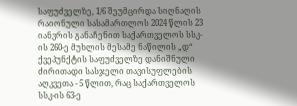საფუძველზე, 1/6 შეუმცირდა სიღნაღის რაიონული სასამართლოს 2024 წლის 23 იანვრის განაჩენით საქართველოს სსკ-ის 260-ე მუხლის მესამე ნაწილის „დ“ ქვეპუნქტის საფუძველზე დანიშნული ძირითადი სასჯელი თავისუფლების აღკვეთა - 5 წლით, რაც საქართველოს სსკ-ის 63-ე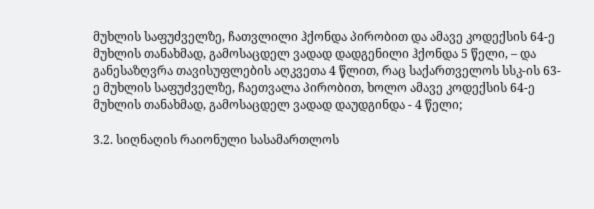მუხლის საფუძველზე, ჩათვლილი ჰქონდა პირობით და ამავე კოდექსის 64-ე მუხლის თანახმად, გამოსაცდელ ვადად დადგენილი ჰქონდა 5 წელი, – და განესაზღვრა თავისუფლების აღკვეთა 4 წლით, რაც საქართველოს სსკ-ის 63-ე მუხლის საფუძველზე, ჩაეთვალა პირობით, ხოლო ამავე კოდექსის 64-ე მუხლის თანახმად, გამოსაცდელ ვადად დაუდგინდა - 4 წელი;

3.2. სიღნაღის რაიონული სასამართლოს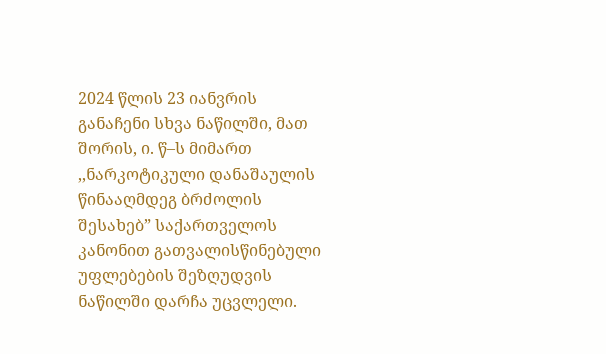2024 წლის 23 იანვრის განაჩენი სხვა ნაწილში, მათ შორის, ი. წ–ს მიმართ ,,ნარკოტიკული დანაშაულის წინააღმდეგ ბრძოლის შესახებ” საქართველოს კანონით გათვალისწინებული უფლებების შეზღუდვის ნაწილში დარჩა უცვლელი.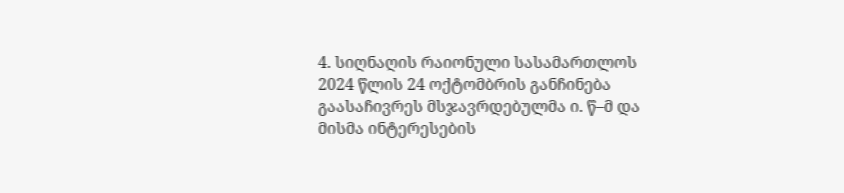4. სიღნაღის რაიონული სასამართლოს 2024 წლის 24 ოქტომბრის განჩინება გაასაჩივრეს მსჯავრდებულმა ი. წ–მ და მისმა ინტერესების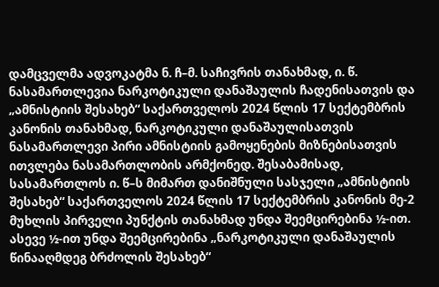დამცველმა ადვოკატმა ნ. ჩ–მ. საჩივრის თანახმად, ი. წ. ნასამართლევია ნარკოტიკული დანაშაულის ჩადენისათვის და „ამნისტიის შესახებ“ საქართველოს 2024 წლის 17 სექტემბრის კანონის თანახმად, ნარკოტიკული დანაშაულისათვის ნასამართლევი პირი ამნისტიის გამოყენების მიზნებისათვის ითვლება ნასამართლობის არმქონედ. შესაბამისად, სასამართლოს ი. წ–ს მიმართ დანიშნული სასჯელი „ამნისტიის შესახებ“ საქართველოს 2024 წლის 17 სექტემბრის კანონის მე-2 მუხლის პირველი პუნქტის თანახმად უნდა შეემცირებინა ½-ით. ასევე ½-ით უნდა შეემცირებინა „ნარკოტიკული დანაშაულის წინააღმდეგ ბრძოლის შესახებ“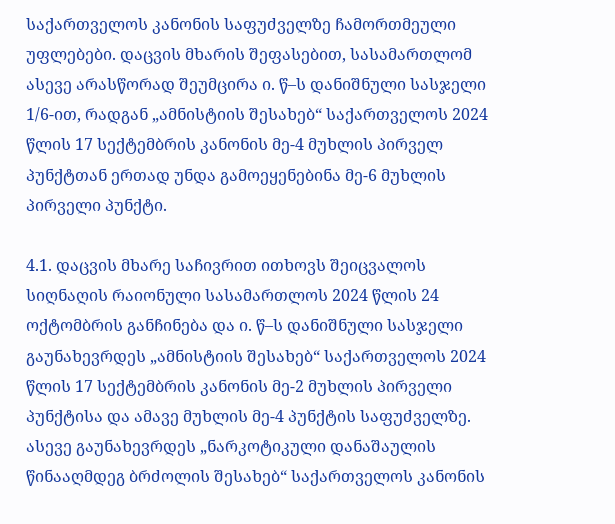საქართველოს კანონის საფუძველზე ჩამორთმეული უფლებები. დაცვის მხარის შეფასებით, სასამართლომ ასევე არასწორად შეუმცირა ი. წ–ს დანიშნული სასჯელი 1/6-ით, რადგან „ამნისტიის შესახებ“ საქართველოს 2024 წლის 17 სექტემბრის კანონის მე-4 მუხლის პირველ პუნქტთან ერთად უნდა გამოეყენებინა მე-6 მუხლის პირველი პუნქტი.

4.1. დაცვის მხარე საჩივრით ითხოვს შეიცვალოს სიღნაღის რაიონული სასამართლოს 2024 წლის 24 ოქტომბრის განჩინება და ი. წ–ს დანიშნული სასჯელი გაუნახევრდეს „ამნისტიის შესახებ“ საქართველოს 2024 წლის 17 სექტემბრის კანონის მე-2 მუხლის პირველი პუნქტისა და ამავე მუხლის მე-4 პუნქტის საფუძველზე. ასევე გაუნახევრდეს „ნარკოტიკული დანაშაულის წინააღმდეგ ბრძოლის შესახებ“ საქართველოს კანონის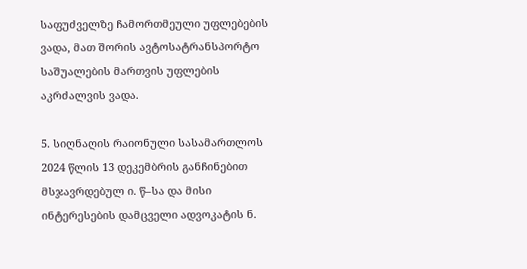საფუძველზე ჩამორთმეული უფლებების ვადა, მათ შორის ავტოსატრანსპორტო საშუალების მართვის უფლების აკრძალვის ვადა.

5. სიღნაღის რაიონული სასამართლოს 2024 წლის 13 დეკემბრის განჩინებით მსჯავრდებულ ი. წ–სა და მისი ინტერესების დამცველი ადვოკატის ნ.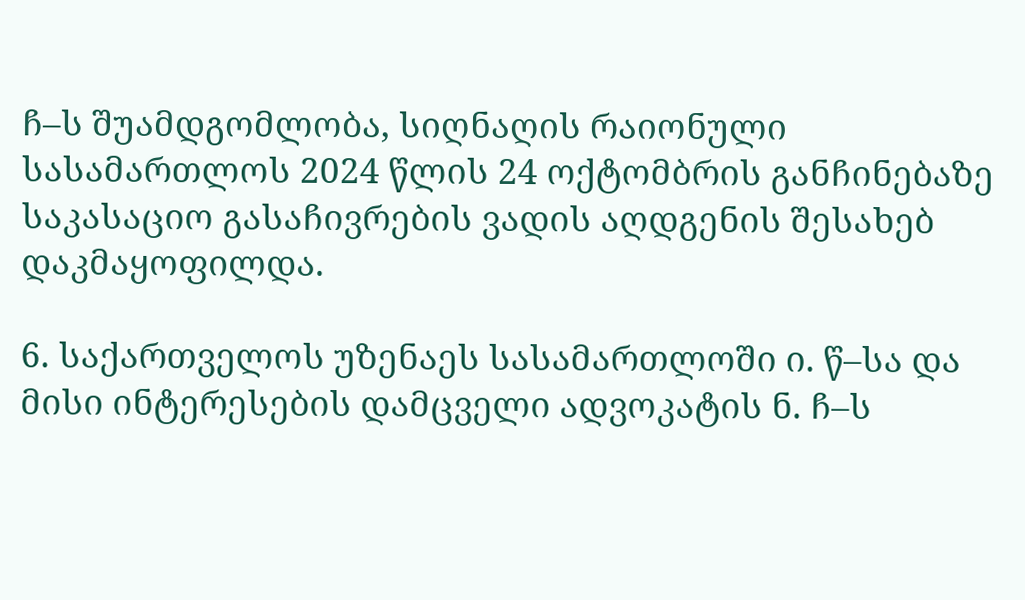ჩ–ს შუამდგომლობა, სიღნაღის რაიონული სასამართლოს 2024 წლის 24 ოქტომბრის განჩინებაზე საკასაციო გასაჩივრების ვადის აღდგენის შესახებ დაკმაყოფილდა.

6. საქართველოს უზენაეს სასამართლოში ი. წ–სა და მისი ინტერესების დამცველი ადვოკატის ნ. ჩ–ს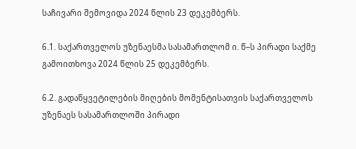საჩივარი შემოვიდა 2024 წლის 23 დეკემბერს.

6.1. საქართველოს უზენაესმა სასამართლომ ი. წ–ს პირადი საქმე გამოითხოვა 2024 წლის 25 დეკემბერს.

6.2. გადაწყვეტილების მიღების მომენტისათვის საქართველოს უზენაეს სასამართლოში პირადი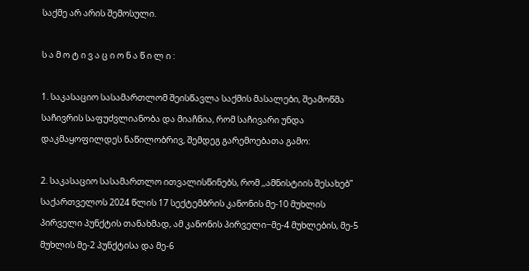საქმე არ არის შემოსული.

ს ა მ ო ტ ი ვ ა ც ი ო ნ ა წ ი ლ ი :

1. საკასაციო სასამართლომ შეისწავლა საქმის მასალები, შეამოწმა საჩივრის საფუძვლიანობა და მიაჩნია, რომ საჩივარი უნდა დაკმაყოფილდეს ნაწილობრივ, შემდეგ გარემოებათა გამო:

2. საკასაციო სასამართლო ითვალისწინებს, რომ ,,ამნისტიის შესახებ” საქართველოს 2024 წლის 17 სექტემბრის კანონის მე-10 მუხლის პირველი პუნქტის თანახმად, ამ კანონის პირველი−მე-4 მუხლების, მე-5 მუხლის მე-2 პუნქტისა და მე-6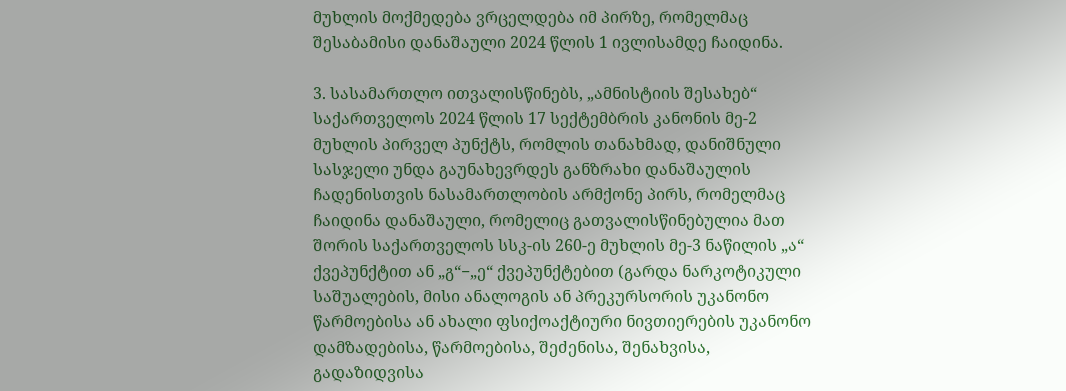მუხლის მოქმედება ვრცელდება იმ პირზე, რომელმაც შესაბამისი დანაშაული 2024 წლის 1 ივლისამდე ჩაიდინა.

3. სასამართლო ითვალისწინებს, „ამნისტიის შესახებ“ საქართველოს 2024 წლის 17 სექტემბრის კანონის მე-2 მუხლის პირველ პუნქტს, რომლის თანახმად, დანიშნული სასჯელი უნდა გაუნახევრდეს განზრახი დანაშაულის ჩადენისთვის ნასამართლობის არმქონე პირს, რომელმაც ჩაიდინა დანაშაული, რომელიც გათვალისწინებულია მათ შორის საქართველოს სსკ-ის 260-ე მუხლის მე-3 ნაწილის „ა“ ქვეპუნქტით ან „გ“−„ე“ ქვეპუნქტებით (გარდა ნარკოტიკული საშუალების, მისი ანალოგის ან პრეკურსორის უკანონო წარმოებისა ან ახალი ფსიქოაქტიური ნივთიერების უკანონო დამზადებისა, წარმოებისა, შეძენისა, შენახვისა, გადაზიდვისა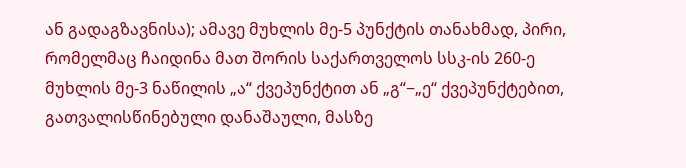ან გადაგზავნისა); ამავე მუხლის მე-5 პუნქტის თანახმად, პირი, რომელმაც ჩაიდინა მათ შორის საქართველოს სსკ-ის 260-ე მუხლის მე-3 ნაწილის „ა“ ქვეპუნქტით ან „გ“−„ე“ ქვეპუნქტებით, გათვალისწინებული დანაშაული, მასზე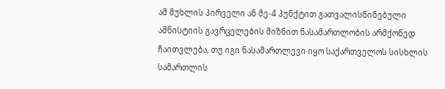ამ მუხლის პირველი ან მე-4 პუნქტით გათვალისწინებული ამნისტიის გავრცელების მიზნით ნასამართლობის არმქონედ ჩაითვლება, თუ იგი ნასამართლევი იყო საქართველოს სისხლის სამართლის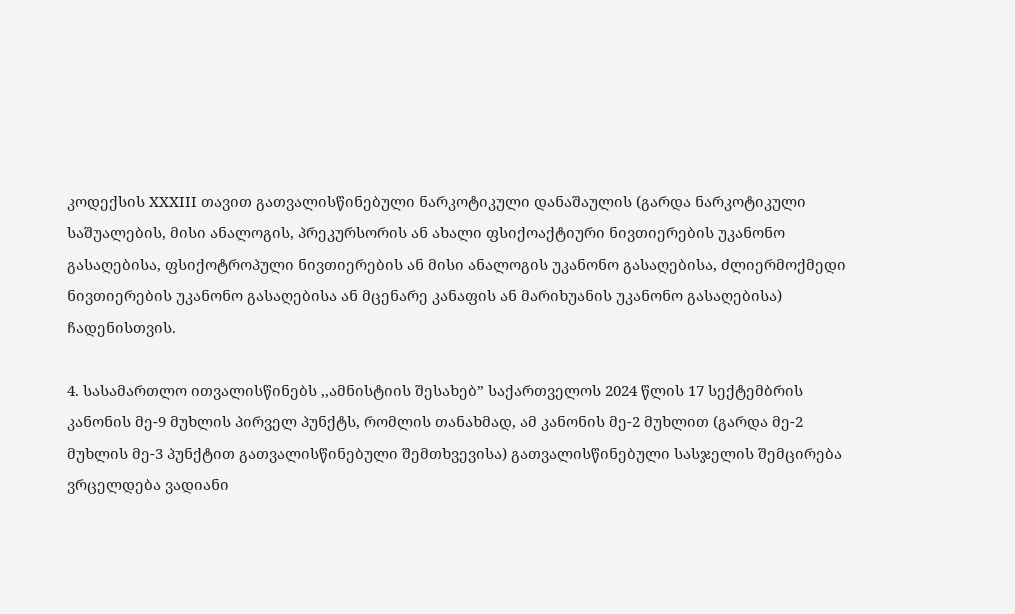კოდექსის XXXIII თავით გათვალისწინებული ნარკოტიკული დანაშაულის (გარდა ნარკოტიკული საშუალების, მისი ანალოგის, პრეკურსორის ან ახალი ფსიქოაქტიური ნივთიერების უკანონო გასაღებისა, ფსიქოტროპული ნივთიერების ან მისი ანალოგის უკანონო გასაღებისა, ძლიერმოქმედი ნივთიერების უკანონო გასაღებისა ან მცენარე კანაფის ან მარიხუანის უკანონო გასაღებისა) ჩადენისთვის.

4. სასამართლო ითვალისწინებს ,,ამნისტიის შესახებ” საქართველოს 2024 წლის 17 სექტემბრის კანონის მე-9 მუხლის პირველ პუნქტს, რომლის თანახმად, ამ კანონის მე-2 მუხლით (გარდა მე-2 მუხლის მე-3 პუნქტით გათვალისწინებული შემთხვევისა) გათვალისწინებული სასჯელის შემცირება ვრცელდება ვადიანი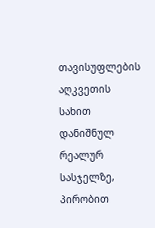თავისუფლების აღკვეთის სახით დანიშნულ რეალურ სასჯელზე, პირობით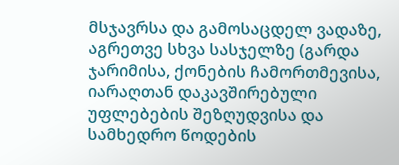მსჯავრსა და გამოსაცდელ ვადაზე, აგრეთვე სხვა სასჯელზე (გარდა ჯარიმისა, ქონების ჩამორთმევისა, იარაღთან დაკავშირებული უფლებების შეზღუდვისა და სამხედრო წოდების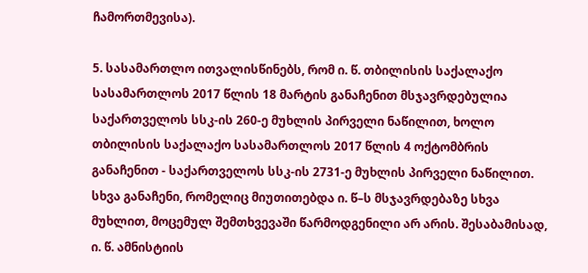ჩამორთმევისა).

5. სასამართლო ითვალისწინებს, რომ ი. წ. თბილისის საქალაქო სასამართლოს 2017 წლის 18 მარტის განაჩენით მსჯავრდებულია საქართველოს სსკ-ის 260-ე მუხლის პირველი ნაწილით, ხოლო თბილისის საქალაქო სასამართლოს 2017 წლის 4 ოქტომბრის განაჩენით - საქართველოს სსკ-ის 2731-ე მუხლის პირველი ნაწილით. სხვა განაჩენი, რომელიც მიუთითებდა ი. წ–ს მსჯავრდებაზე სხვა მუხლით, მოცემულ შემთხვევაში წარმოდგენილი არ არის. შესაბამისად, ი. წ. ამნისტიის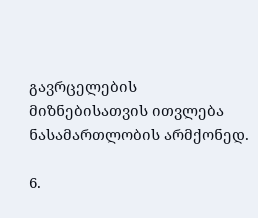გავრცელების მიზნებისათვის ითვლება ნასამართლობის არმქონედ.

6.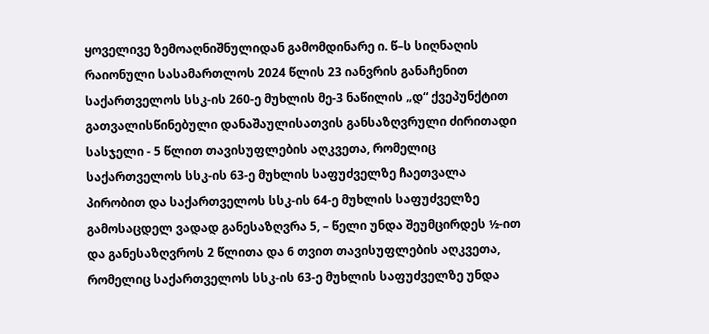ყოველივე ზემოაღნიშნულიდან გამომდინარე ი. წ–ს სიღნაღის რაიონული სასამართლოს 2024 წლის 23 იანვრის განაჩენით საქართველოს სსკ-ის 260-ე მუხლის მე-3 ნაწილის „დ“ ქვეპუნქტით გათვალისწინებული დანაშაულისათვის განსაზღვრული ძირითადი სასჯელი - 5 წლით თავისუფლების აღკვეთა, რომელიც საქართველოს სსკ-ის 63-ე მუხლის საფუძველზე ჩაეთვალა პირობით და საქართველოს სსკ-ის 64-ე მუხლის საფუძველზე გამოსაცდელ ვადად განესაზღვრა 5, – წელი უნდა შეუმცირდეს ½-ით და განესაზღვროს 2 წლითა და 6 თვით თავისუფლების აღკვეთა, რომელიც საქართველოს სსკ-ის 63-ე მუხლის საფუძველზე უნდა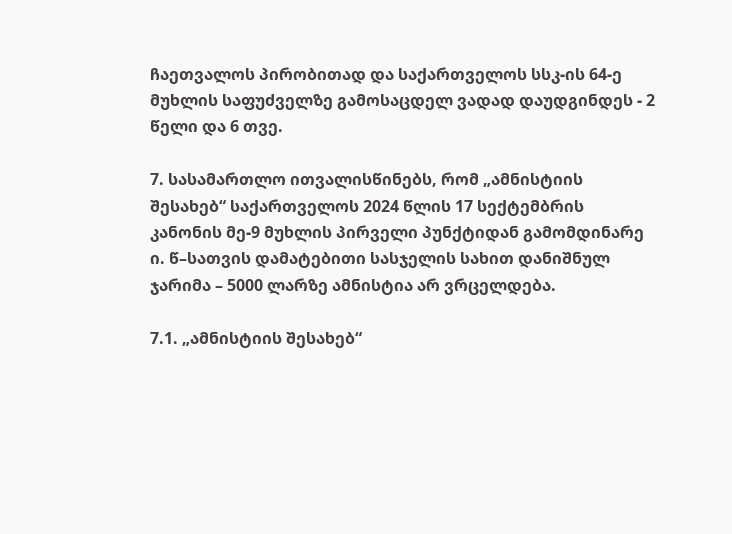ჩაეთვალოს პირობითად და საქართველოს სსკ-ის 64-ე მუხლის საფუძველზე გამოსაცდელ ვადად დაუდგინდეს - 2 წელი და 6 თვე.

7. სასამართლო ითვალისწინებს, რომ „ამნისტიის შესახებ“ საქართველოს 2024 წლის 17 სექტემბრის კანონის მე-9 მუხლის პირველი პუნქტიდან გამომდინარე ი. წ–სათვის დამატებითი სასჯელის სახით დანიშნულ ჯარიმა – 5000 ლარზე ამნისტია არ ვრცელდება.

7.1. „ამნისტიის შესახებ“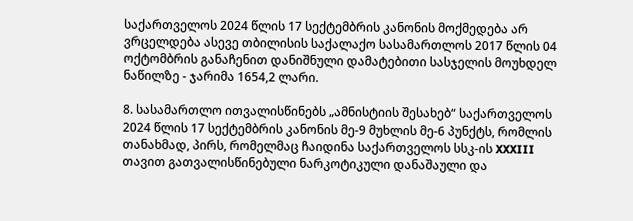საქართველოს 2024 წლის 17 სექტემბრის კანონის მოქმედება არ ვრცელდება ასევე თბილისის საქალაქო სასამართლოს 2017 წლის 04 ოქტომბრის განაჩენით დანიშნული დამატებითი სასჯელის მოუხდელ ნაწილზე - ჯარიმა 1654,2 ლარი.

8. სასამართლო ითვალისწინებს „ამნისტიის შესახებ“ საქართველოს 2024 წლის 17 სექტემბრის კანონის მე-9 მუხლის მე-6 პუნქტს, რომლის თანახმად, პირს, რომელმაც ჩაიდინა საქართველოს სსკ-ის XXXIII თავით გათვალისწინებული ნარკოტიკული დანაშაული და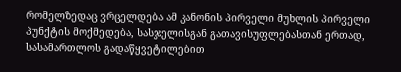რომელზედაც ვრცელდება ამ კანონის პირველი მუხლის პირველი პუნქტის მოქმედება, სასჯელისგან გათავისუფლებასთან ერთად, სასამართლოს გადაწყვეტილებით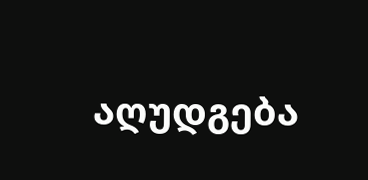აღუდგება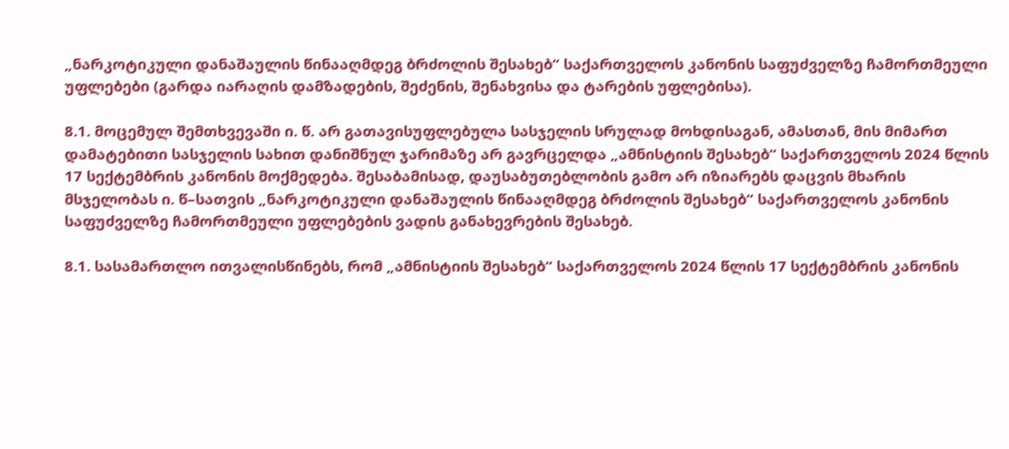„ნარკოტიკული დანაშაულის წინააღმდეგ ბრძოლის შესახებ“ საქართველოს კანონის საფუძველზე ჩამორთმეული უფლებები (გარდა იარაღის დამზადების, შეძენის, შენახვისა და ტარების უფლებისა).

8.1. მოცემულ შემთხვევაში ი. წ. არ გათავისუფლებულა სასჯელის სრულად მოხდისაგან, ამასთან, მის მიმართ დამატებითი სასჯელის სახით დანიშნულ ჯარიმაზე არ გავრცელდა „ამნისტიის შესახებ“ საქართველოს 2024 წლის 17 სექტემბრის კანონის მოქმედება. შესაბამისად, დაუსაბუთებლობის გამო არ იზიარებს დაცვის მხარის მსჯელობას ი. წ–სათვის „ნარკოტიკული დანაშაულის წინააღმდეგ ბრძოლის შესახებ“ საქართველოს კანონის საფუძველზე ჩამორთმეული უფლებების ვადის განახევრების შესახებ.

8.1. სასამართლო ითვალისწინებს, რომ „ამნისტიის შესახებ“ საქართველოს 2024 წლის 17 სექტემბრის კანონის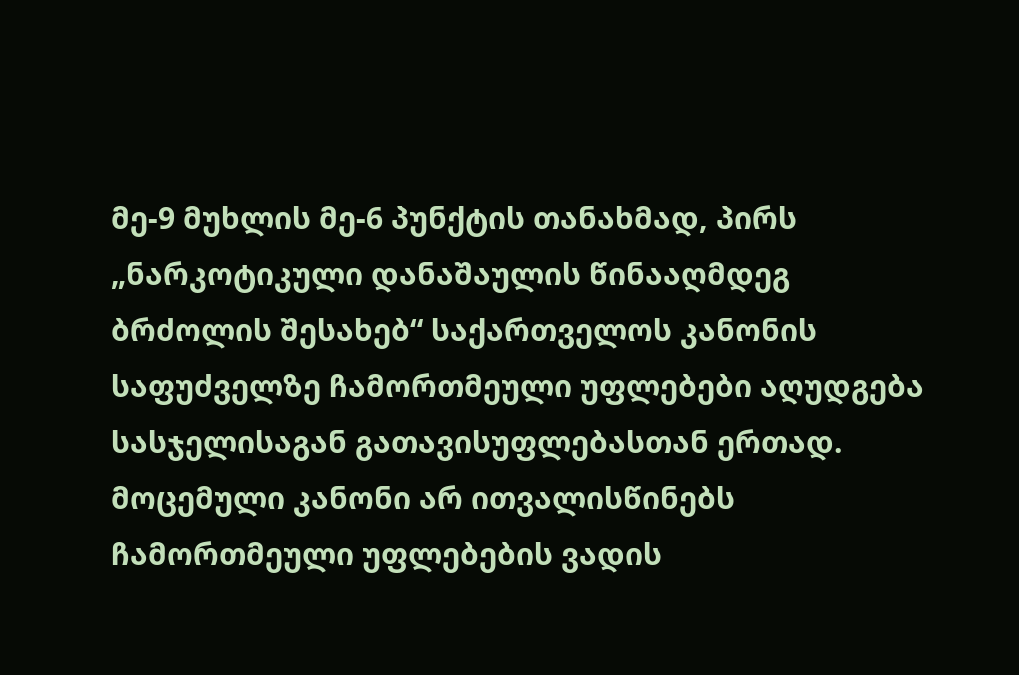მე-9 მუხლის მე-6 პუნქტის თანახმად, პირს „ნარკოტიკული დანაშაულის წინააღმდეგ ბრძოლის შესახებ“ საქართველოს კანონის საფუძველზე ჩამორთმეული უფლებები აღუდგება სასჯელისაგან გათავისუფლებასთან ერთად. მოცემული კანონი არ ითვალისწინებს ჩამორთმეული უფლებების ვადის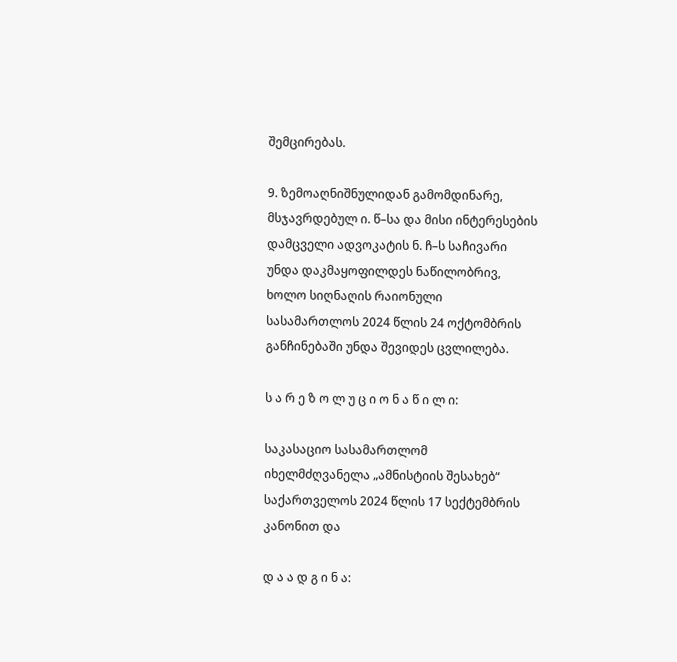შემცირებას.

9. ზემოაღნიშნულიდან გამომდინარე, მსჯავრდებულ ი. წ–სა და მისი ინტერესების დამცველი ადვოკატის ნ. ჩ–ს საჩივარი უნდა დაკმაყოფილდეს ნაწილობრივ, ხოლო სიღნაღის რაიონული სასამართლოს 2024 წლის 24 ოქტომბრის განჩინებაში უნდა შევიდეს ცვლილება.

ს ა რ ე ზ ო ლ უ ც ი ო ნ ა წ ი ლ ი:

საკასაციო სასამართლომ იხელმძღვანელა „ამნისტიის შესახებ“ საქართველოს 2024 წლის 17 სექტემბრის კანონით და

დ ა ა დ გ ი ნ ა: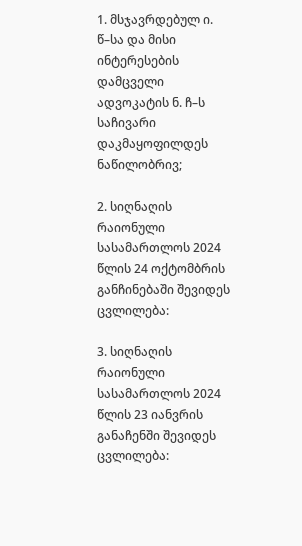1. მსჯავრდებულ ი. წ–სა და მისი ინტერესების დამცველი ადვოკატის ნ. ჩ–ს საჩივარი დაკმაყოფილდეს ნაწილობრივ;

2. სიღნაღის რაიონული სასამართლოს 2024 წლის 24 ოქტომბრის განჩინებაში შევიდეს ცვლილება:

3. სიღნაღის რაიონული სასამართლოს 2024 წლის 23 იანვრის განაჩენში შევიდეს ცვლილება: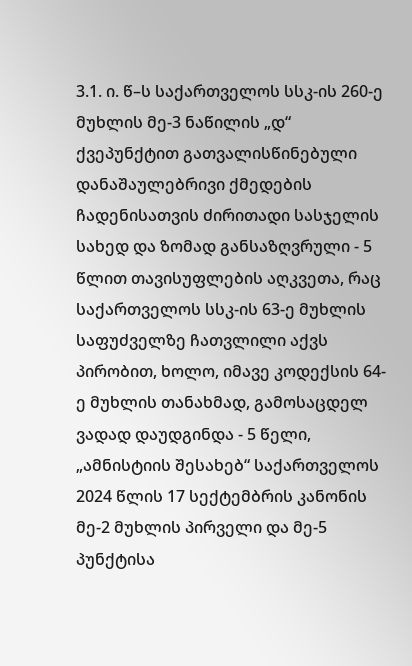3.1. ი. წ–ს საქართველოს სსკ-ის 260-ე მუხლის მე-3 ნაწილის „დ“ ქვეპუნქტით გათვალისწინებული დანაშაულებრივი ქმედების ჩადენისათვის ძირითადი სასჯელის სახედ და ზომად განსაზღვრული - 5 წლით თავისუფლების აღკვეთა, რაც საქართველოს სსკ-ის 63-ე მუხლის საფუძველზე ჩათვლილი აქვს პირობით, ხოლო, იმავე კოდექსის 64-ე მუხლის თანახმად, გამოსაცდელ ვადად დაუდგინდა - 5 წელი, „ამნისტიის შესახებ“ საქართველოს 2024 წლის 17 სექტემბრის კანონის მე-2 მუხლის პირველი და მე-5 პუნქტისა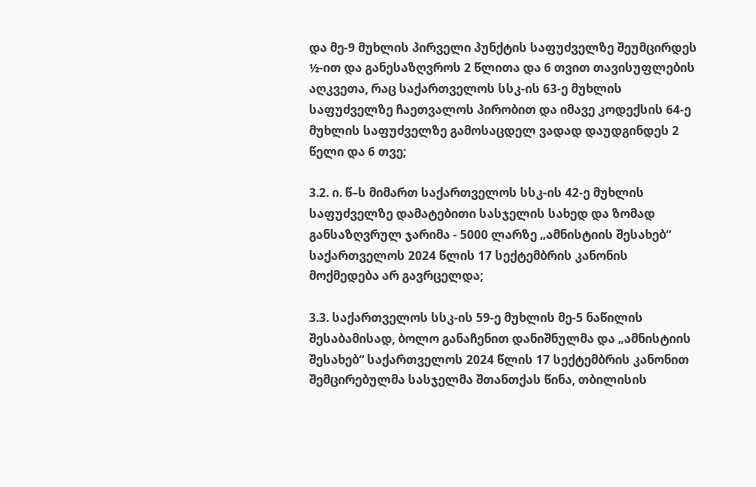და მე-9 მუხლის პირველი პუნქტის საფუძველზე შეუმცირდეს ½-ით და განესაზღვროს 2 წლითა და 6 თვით თავისუფლების აღკვეთა, რაც საქართველოს სსკ-ის 63-ე მუხლის საფუძველზე ჩაეთვალოს პირობით და იმავე კოდექსის 64-ე მუხლის საფუძველზე გამოსაცდელ ვადად დაუდგინდეს 2 წელი და 6 თვე;

3.2. ი. წ–ს მიმართ საქართველოს სსკ-ის 42-ე მუხლის საფუძველზე დამატებითი სასჯელის სახედ და ზომად განსაზღვრულ ჯარიმა - 5000 ლარზე „ამნისტიის შესახებ“ საქართველოს 2024 წლის 17 სექტემბრის კანონის მოქმედება არ გავრცელდა;

3.3. საქართველოს სსკ-ის 59-ე მუხლის მე-5 ნაწილის შესაბამისად, ბოლო განაჩენით დანიშნულმა და „ამნისტიის შესახებ“ საქართველოს 2024 წლის 17 სექტემბრის კანონით შემცირებულმა სასჯელმა შთანთქას წინა, თბილისის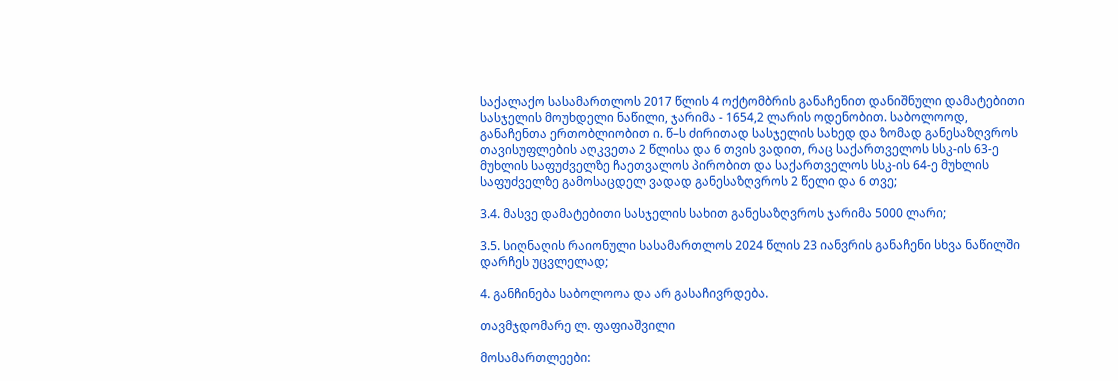საქალაქო სასამართლოს 2017 წლის 4 ოქტომბრის განაჩენით დანიშნული დამატებითი სასჯელის მოუხდელი ნაწილი, ჯარიმა - 1654,2 ლარის ოდენობით. საბოლოოდ, განაჩენთა ერთობლიობით ი. წ–ს ძირითად სასჯელის სახედ და ზომად განესაზღვროს თავისუფლების აღკვეთა 2 წლისა და 6 თვის ვადით, რაც საქართველოს სსკ-ის 63-ე მუხლის საფუძველზე ჩაეთვალოს პირობით და საქართველოს სსკ-ის 64-ე მუხლის საფუძველზე გამოსაცდელ ვადად განესაზღვროს 2 წელი და 6 თვე;

3.4. მასვე დამატებითი სასჯელის სახით განესაზღვროს ჯარიმა 5000 ლარი;

3.5. სიღნაღის რაიონული სასამართლოს 2024 წლის 23 იანვრის განაჩენი სხვა ნაწილში დარჩეს უცვლელად;

4. განჩინება საბოლოოა და არ გასაჩივრდება.

თავმჯდომარე ლ. ფაფიაშვილი

მოსამართლეები: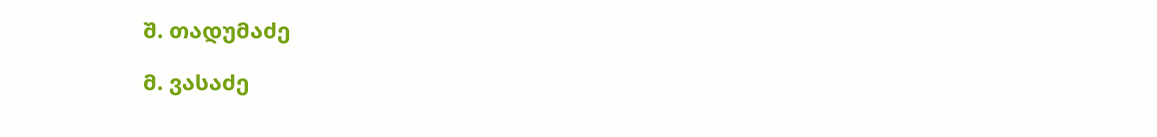შ. თადუმაძე

მ. ვასაძე